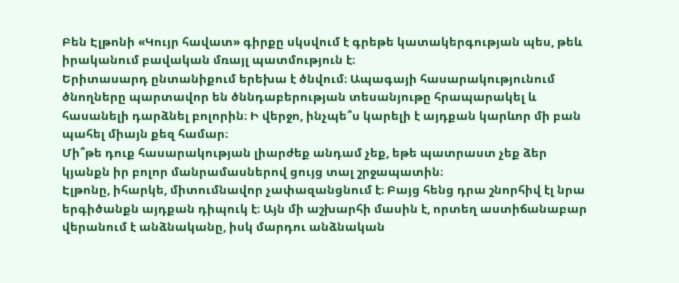Բեն Էլթոնի «Կույր հավատ» գիրքը սկսվում է գրեթե կատակերգության պես, թեև իրականում բավական մռայլ պատմություն է։
Երիտասարդ ընտանիքում երեխա է ծնվում։ Ապագայի հասարակությունում ծնողները պարտավոր են ծննդաբերության տեսանյութը հրապարակել և հասանելի դարձնել բոլորին։ Ի վերջո, ինչպե՞ս կարելի է այդքան կարևոր մի բան պահել միայն քեզ համար։
Մի՞թե դուք հասարակության լիարժեք անդամ չեք, եթե պատրաստ չեք ձեր կյանքն իր բոլոր մանրամասներով ցույց տալ շրջապատին։
Էլթոնը, իհարկե, միտումնավոր չափազանցնում է։ Բայց հենց դրա շնորհիվ էլ նրա երգիծանքն այդքան դիպուկ է։ Այն մի աշխարհի մասին է, որտեղ աստիճանաբար վերանում է անձնականը, իսկ մարդու անձնական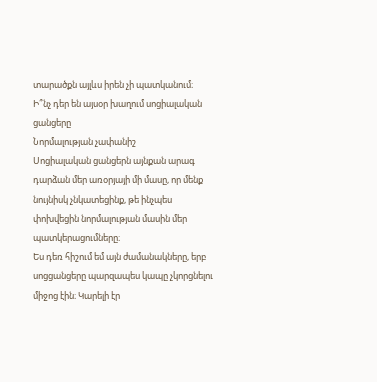տարածքն այլևս իրեն չի պատկանում։
Ի՞նչ դեր են այսօր խաղում սոցիալական ցանցերը
Նորմալության չափանիշ
Սոցիալական ցանցերն այնքան արագ դարձան մեր առօրյայի մի մասը, որ մենք նույնիսկ չնկատեցինք, թե ինչպես փոխվեցին նորմալության մասին մեր պատկերացումները։
Ես դեռ հիշում եմ այն ժամանակները, երբ սոցցանցերը պարզապես կապը չկորցնելու միջոց էին։ Կարելի էր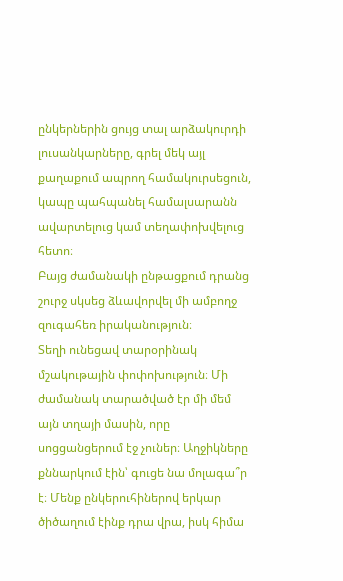ընկերներին ցույց տալ արձակուրդի լուսանկարները, գրել մեկ այլ քաղաքում ապրող համակուրսեցուն, կապը պահպանել համալսարանն ավարտելուց կամ տեղափոխվելուց հետո։
Բայց ժամանակի ընթացքում դրանց շուրջ սկսեց ձևավորվել մի ամբողջ զուգահեռ իրականություն։
Տեղի ունեցավ տարօրինակ մշակութային փոփոխություն։ Մի ժամանակ տարածված էր մի մեմ այն տղայի մասին, որը սոցցանցերում էջ չուներ։ Աղջիկները քննարկում էին՝ գուցե նա մոլագա՞ր է։ Մենք ընկերուհիներով երկար ծիծաղում էինք դրա վրա, իսկ հիմա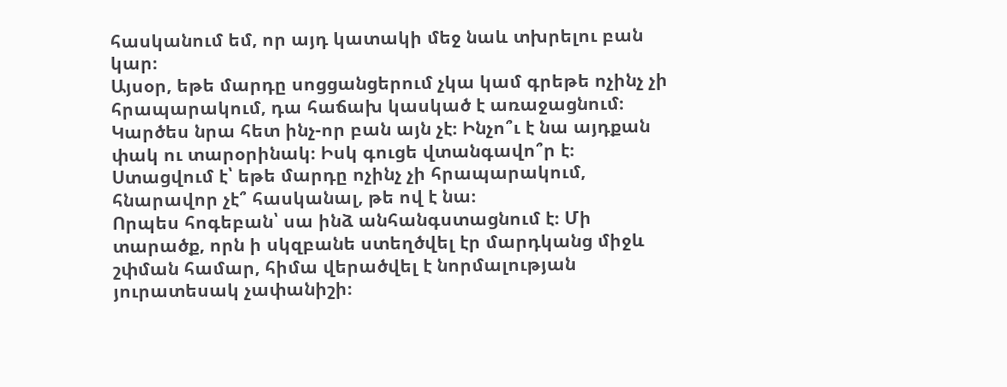հասկանում եմ, որ այդ կատակի մեջ նաև տխրելու բան կար։
Այսօր, եթե մարդը սոցցանցերում չկա կամ գրեթե ոչինչ չի հրապարակում, դա հաճախ կասկած է առաջացնում։ Կարծես նրա հետ ինչ-որ բան այն չէ։ Ինչո՞ւ է նա այդքան փակ ու տարօրինակ։ Իսկ գուցե վտանգավո՞ր է։
Ստացվում է՝ եթե մարդը ոչինչ չի հրապարակում, հնարավոր չէ՞ հասկանալ, թե ով է նա։
Որպես հոգեբան՝ սա ինձ անհանգստացնում է։ Մի տարածք, որն ի սկզբանե ստեղծվել էր մարդկանց միջև շփման համար, հիմա վերածվել է նորմալության յուրատեսակ չափանիշի։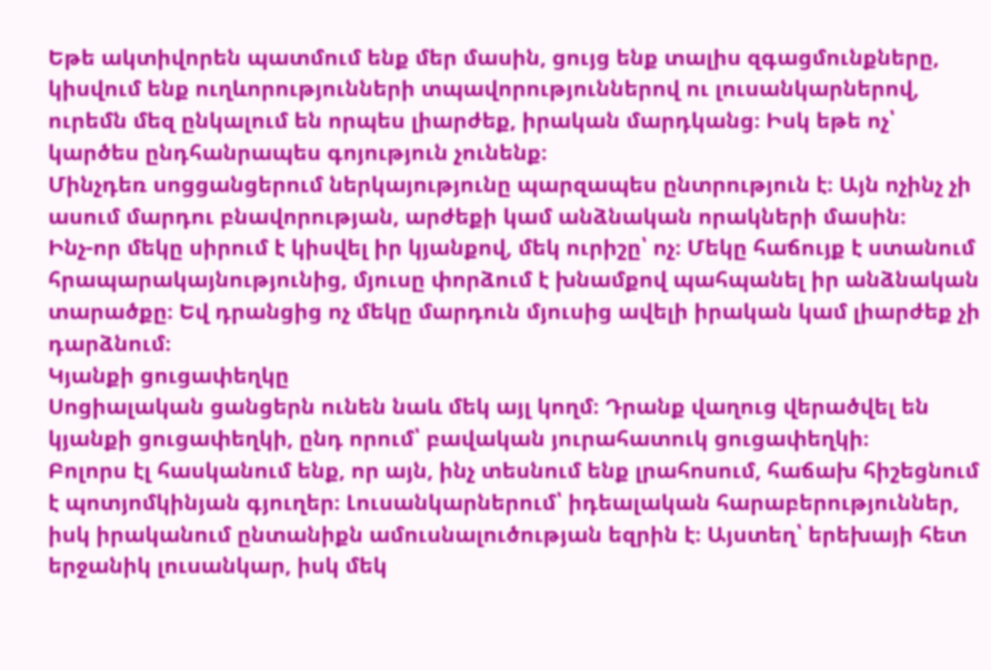Եթե ակտիվորեն պատմում ենք մեր մասին, ցույց ենք տալիս զգացմունքները, կիսվում ենք ուղևորությունների տպավորություններով ու լուսանկարներով, ուրեմն մեզ ընկալում են որպես լիարժեք, իրական մարդկանց։ Իսկ եթե ոչ՝ կարծես ընդհանրապես գոյություն չունենք։
Մինչդեռ սոցցանցերում ներկայությունը պարզապես ընտրություն է։ Այն ոչինչ չի ասում մարդու բնավորության, արժեքի կամ անձնական որակների մասին։
Ինչ-որ մեկը սիրում է կիսվել իր կյանքով, մեկ ուրիշը՝ ոչ։ Մեկը հաճույք է ստանում հրապարակայնությունից, մյուսը փորձում է խնամքով պահպանել իր անձնական տարածքը։ Եվ դրանցից ոչ մեկը մարդուն մյուսից ավելի իրական կամ լիարժեք չի դարձնում։
Կյանքի ցուցափեղկը
Սոցիալական ցանցերն ունեն նաև մեկ այլ կողմ։ Դրանք վաղուց վերածվել են կյանքի ցուցափեղկի, ընդ որում՝ բավական յուրահատուկ ցուցափեղկի։
Բոլորս էլ հասկանում ենք, որ այն, ինչ տեսնում ենք լրահոսում, հաճախ հիշեցնում է պոտյոմկինյան գյուղեր։ Լուսանկարներում՝ իդեալական հարաբերություններ, իսկ իրականում ընտանիքն ամուսնալուծության եզրին է։ Այստեղ՝ երեխայի հետ երջանիկ լուսանկար, իսկ մեկ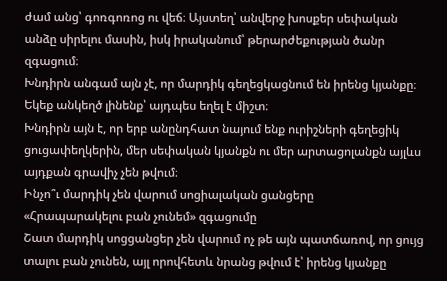ժամ անց՝ գոռգոռոց ու վեճ։ Այստեղ՝ անվերջ խոսքեր սեփական անձը սիրելու մասին, իսկ իրականում՝ թերարժեքության ծանր զգացում։
Խնդիրն անգամ այն չէ, որ մարդիկ գեղեցկացնում են իրենց կյանքը։ Եկեք անկեղծ լինենք՝ այդպես եղել է միշտ։
Խնդիրն այն է, որ երբ անընդհատ նայում ենք ուրիշների գեղեցիկ ցուցափեղկերին, մեր սեփական կյանքն ու մեր արտացոլանքն այլևս այդքան գրավիչ չեն թվում։
Ինչո՞ւ մարդիկ չեն վարում սոցիալական ցանցերը
«Հրապարակելու բան չունեմ» զգացումը
Շատ մարդիկ սոցցանցեր չեն վարում ոչ թե այն պատճառով, որ ցույց տալու բան չունեն, այլ որովհետև նրանց թվում է՝ իրենց կյանքը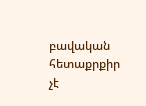բավական հետաքրքիր չէ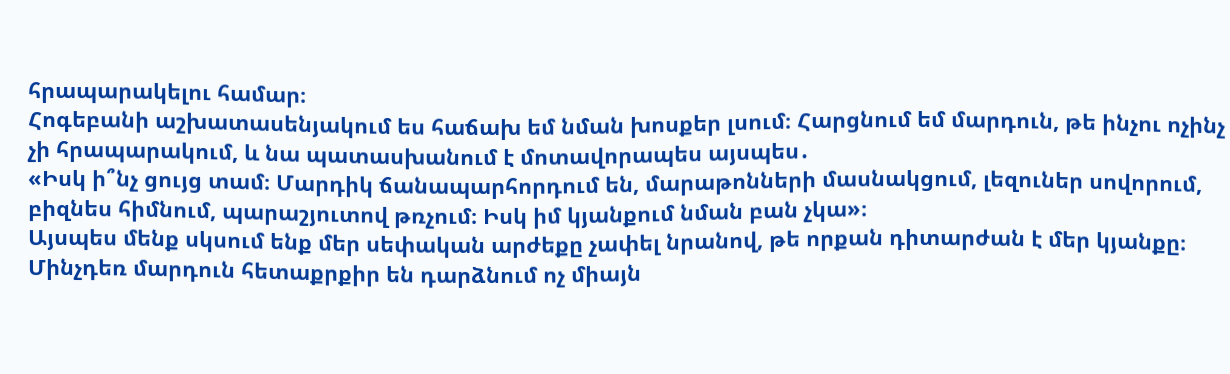հրապարակելու համար։
Հոգեբանի աշխատասենյակում ես հաճախ եմ նման խոսքեր լսում։ Հարցնում եմ մարդուն, թե ինչու ոչինչ չի հրապարակում, և նա պատասխանում է մոտավորապես այսպես․
«Իսկ ի՞նչ ցույց տամ։ Մարդիկ ճանապարհորդում են, մարաթոնների մասնակցում, լեզուներ սովորում, բիզնես հիմնում, պարաշյուտով թռչում։ Իսկ իմ կյանքում նման բան չկա»։
Այսպես մենք սկսում ենք մեր սեփական արժեքը չափել նրանով, թե որքան դիտարժան է մեր կյանքը։
Մինչդեռ մարդուն հետաքրքիր են դարձնում ոչ միայն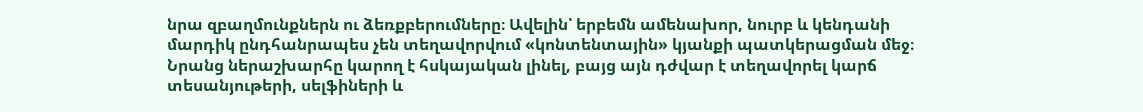նրա զբաղմունքներն ու ձեռքբերումները։ Ավելին՝ երբեմն ամենախոր, նուրբ և կենդանի մարդիկ ընդհանրապես չեն տեղավորվում «կոնտենտային» կյանքի պատկերացման մեջ։
Նրանց ներաշխարհը կարող է հսկայական լինել, բայց այն դժվար է տեղավորել կարճ տեսանյութերի, սելֆիների և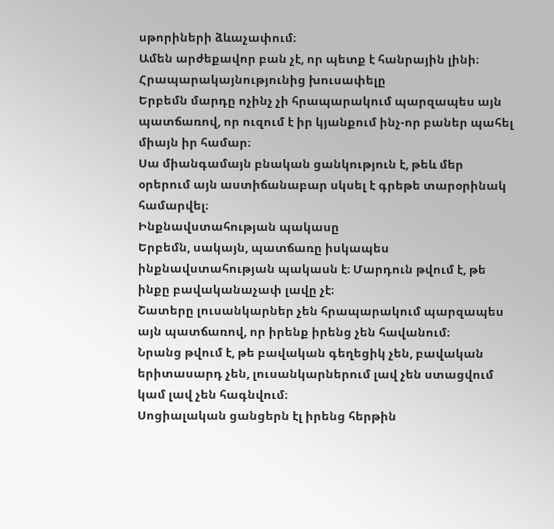սթորիների ձևաչափում։
Ամեն արժեքավոր բան չէ, որ պետք է հանրային լինի։
Հրապարակայնությունից խուսափելը
Երբեմն մարդը ոչինչ չի հրապարակում պարզապես այն պատճառով, որ ուզում է իր կյանքում ինչ-որ բաներ պահել միայն իր համար։
Սա միանգամայն բնական ցանկություն է, թեև մեր օրերում այն աստիճանաբար սկսել է գրեթե տարօրինակ համարվել։
Ինքնավստահության պակասը
Երբեմն, սակայն, պատճառը իսկապես ինքնավստահության պակասն է։ Մարդուն թվում է, թե ինքը բավականաչափ լավը չէ։
Շատերը լուսանկարներ չեն հրապարակում պարզապես այն պատճառով, որ իրենք իրենց չեն հավանում։
Նրանց թվում է, թե բավական գեղեցիկ չեն, բավական երիտասարդ չեն, լուսանկարներում լավ չեն ստացվում կամ լավ չեն հագնվում։
Սոցիալական ցանցերն էլ իրենց հերթին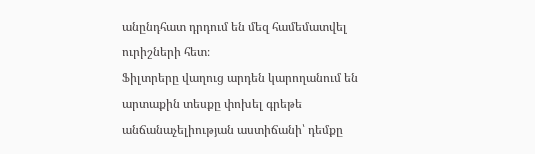անընդհատ դրդում են մեզ համեմատվել ուրիշների հետ։
Ֆիլտրերը վաղուց արդեն կարողանում են արտաքին տեսքը փոխել գրեթե անճանաչելիության աստիճանի՝ դեմքը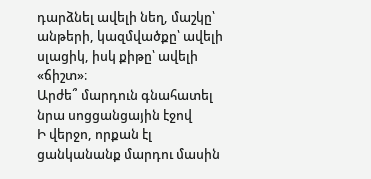դարձնել ավելի նեղ, մաշկը՝ անթերի, կազմվածքը՝ ավելի սլացիկ, իսկ քիթը՝ ավելի «ճիշտ»։
Արժե՞ մարդուն գնահատել նրա սոցցանցային էջով
Ի վերջո, որքան էլ ցանկանանք մարդու մասին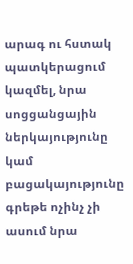արագ ու հստակ պատկերացում կազմել, նրա սոցցանցային ներկայությունը կամ բացակայությունը գրեթե ոչինչ չի ասում նրա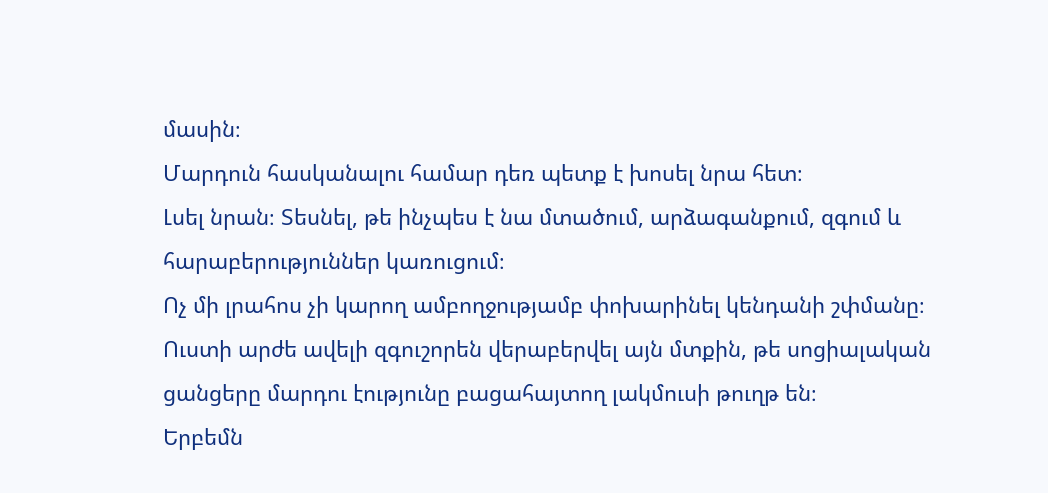մասին։
Մարդուն հասկանալու համար դեռ պետք է խոսել նրա հետ։
Լսել նրան։ Տեսնել, թե ինչպես է նա մտածում, արձագանքում, զգում և հարաբերություններ կառուցում։
Ոչ մի լրահոս չի կարող ամբողջությամբ փոխարինել կենդանի շփմանը։
Ուստի արժե ավելի զգուշորեն վերաբերվել այն մտքին, թե սոցիալական ցանցերը մարդու էությունը բացահայտող լակմուսի թուղթ են։
Երբեմն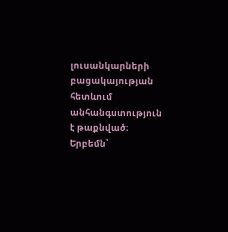լուսանկարների բացակայության հետևում անհանգստություն է թաքնված։ Երբեմն՝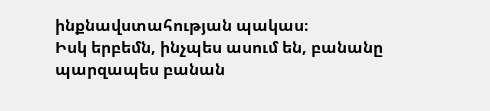ինքնավստահության պակաս։
Իսկ երբեմն, ինչպես ասում են, բանանը պարզապես բանան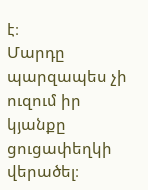է։
Մարդը պարզապես չի ուզում իր կյանքը ցուցափեղկի վերածել։